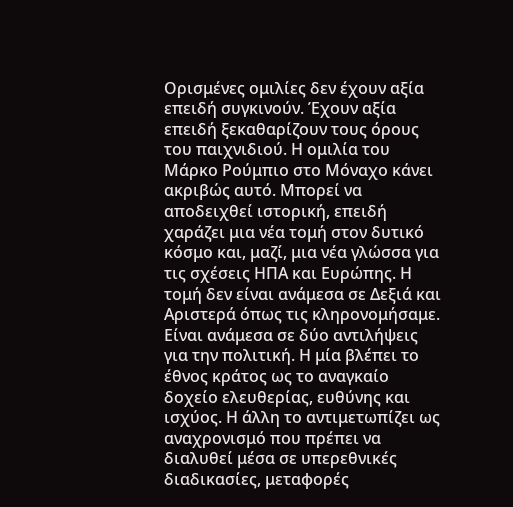Ορισμένες ομιλίες δεν έχουν αξία επειδή συγκινούν. Έχουν αξία επειδή ξεκαθαρίζουν τους όρους του παιχνιδιού. Η ομιλία του Μάρκο Ρούμπιο στο Μόναχο κάνει ακριβώς αυτό. Μπορεί να αποδειχθεί ιστορική, επειδή χαράζει μια νέα τομή στον δυτικό κόσμο και, μαζί, μια νέα γλώσσα για τις σχέσεις ΗΠΑ και Ευρώπης. Η τομή δεν είναι ανάμεσα σε Δεξιά και Αριστερά όπως τις κληρονομήσαμε. Είναι ανάμεσα σε δύο αντιλήψεις για την πολιτική. Η μία βλέπει το έθνος κράτος ως το αναγκαίο δοχείο ελευθερίας, ευθύνης και ισχύος. Η άλλη το αντιμετωπίζει ως αναχρονισμό που πρέπει να διαλυθεί μέσα σε υπερεθνικές διαδικασίες, μεταφορές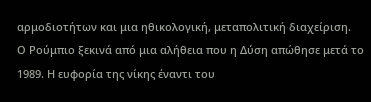αρμοδιοτήτων και μια ηθικολογική, μεταπολιτική διαχείριση.
Ο Ρούμπιο ξεκινά από μια αλήθεια που η Δύση απώθησε μετά το 1989. Η ευφορία της νίκης έναντι του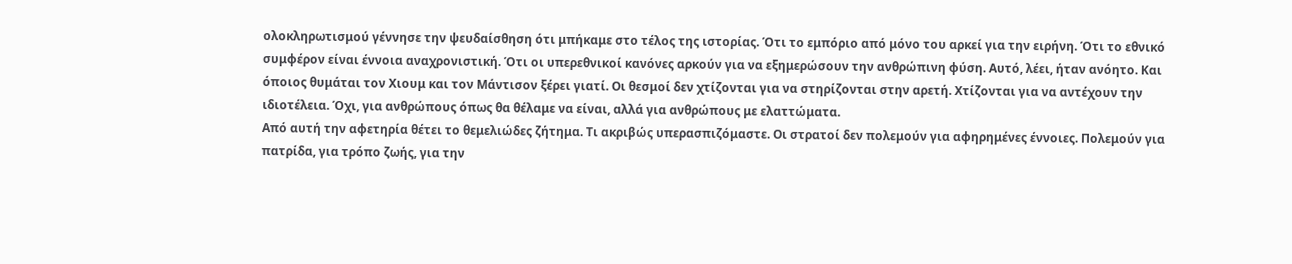ολοκληρωτισμού γέννησε την ψευδαίσθηση ότι μπήκαμε στο τέλος της ιστορίας. Ότι το εμπόριο από μόνο του αρκεί για την ειρήνη. Ότι το εθνικό συμφέρον είναι έννοια αναχρονιστική. Ότι οι υπερεθνικοί κανόνες αρκούν για να εξημερώσουν την ανθρώπινη φύση. Αυτό, λέει, ήταν ανόητο. Και όποιος θυμάται τον Χιουμ και τον Μάντισον ξέρει γιατί. Οι θεσμοί δεν χτίζονται για να στηρίζονται στην αρετή. Χτίζονται για να αντέχουν την ιδιοτέλεια. Όχι, για ανθρώπους όπως θα θέλαμε να είναι, αλλά για ανθρώπους με ελαττώματα.
Από αυτή την αφετηρία θέτει το θεμελιώδες ζήτημα. Τι ακριβώς υπερασπιζόμαστε. Οι στρατοί δεν πολεμούν για αφηρημένες έννοιες. Πολεμούν για πατρίδα, για τρόπο ζωής, για την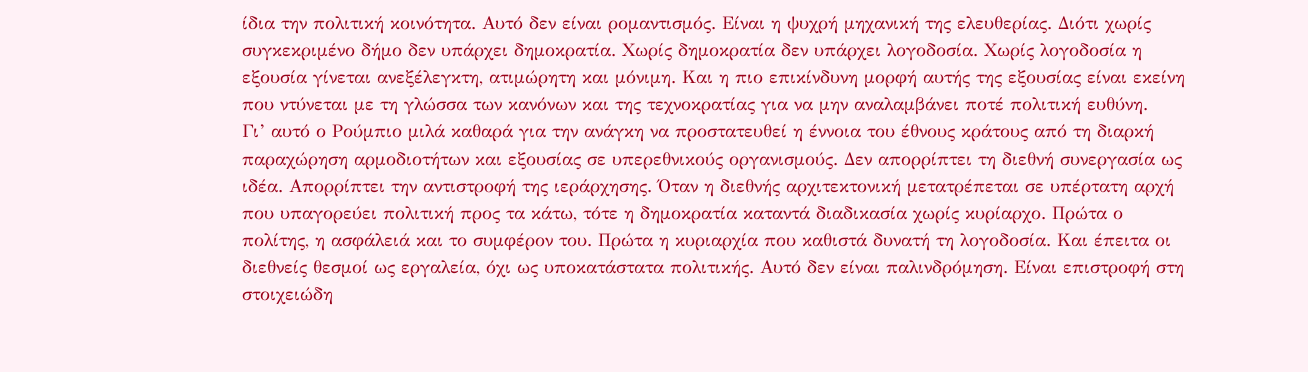ίδια την πολιτική κοινότητα. Αυτό δεν είναι ρομαντισμός. Είναι η ψυχρή μηχανική της ελευθερίας. Διότι χωρίς συγκεκριμένο δήμο δεν υπάρχει δημοκρατία. Χωρίς δημοκρατία δεν υπάρχει λογοδοσία. Χωρίς λογοδοσία η εξουσία γίνεται ανεξέλεγκτη, ατιμώρητη και μόνιμη. Και η πιο επικίνδυνη μορφή αυτής της εξουσίας είναι εκείνη που ντύνεται με τη γλώσσα των κανόνων και της τεχνοκρατίας για να μην αναλαμβάνει ποτέ πολιτική ευθύνη.
Γι’ αυτό ο Ρούμπιο μιλά καθαρά για την ανάγκη να προστατευθεί η έννοια του έθνους κράτους από τη διαρκή παραχώρηση αρμοδιοτήτων και εξουσίας σε υπερεθνικούς οργανισμούς. Δεν απορρίπτει τη διεθνή συνεργασία ως ιδέα. Απορρίπτει την αντιστροφή της ιεράρχησης. Όταν η διεθνής αρχιτεκτονική μετατρέπεται σε υπέρτατη αρχή που υπαγορεύει πολιτική προς τα κάτω, τότε η δημοκρατία καταντά διαδικασία χωρίς κυρίαρχο. Πρώτα ο πολίτης, η ασφάλειά και το συμφέρον του. Πρώτα η κυριαρχία που καθιστά δυνατή τη λογοδοσία. Και έπειτα οι διεθνείς θεσμοί ως εργαλεία, όχι ως υποκατάστατα πολιτικής. Αυτό δεν είναι παλινδρόμηση. Είναι επιστροφή στη στοιχειώδη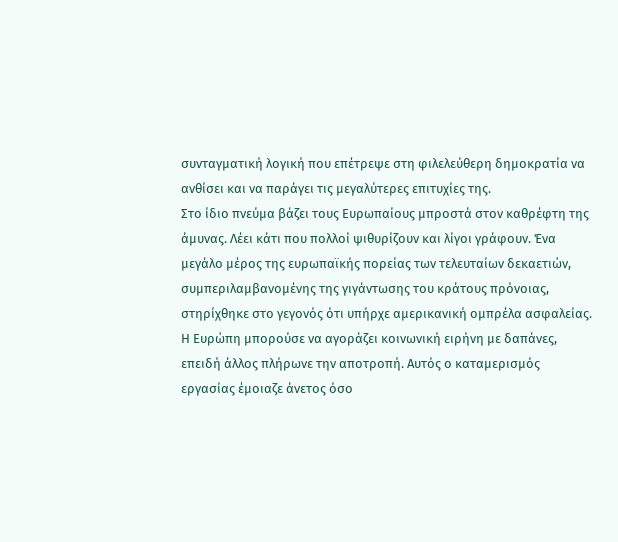συνταγματική λογική που επέτρεψε στη φιλελεύθερη δημοκρατία να ανθίσει και να παράγει τις μεγαλύτερες επιτυχίες της.
Στο ίδιο πνεύμα βάζει τους Ευρωπαίους μπροστά στον καθρέφτη της άμυνας. Λέει κάτι που πολλοί ψιθυρίζουν και λίγοι γράφουν. Ένα μεγάλο μέρος της ευρωπαϊκής πορείας των τελευταίων δεκαετιών, συμπεριλαμβανομένης της γιγάντωσης του κράτους πρόνοιας, στηρίχθηκε στο γεγονός ότι υπήρχε αμερικανική ομπρέλα ασφαλείας. Η Ευρώπη μπορούσε να αγοράζει κοινωνική ειρήνη με δαπάνες, επειδή άλλος πλήρωνε την αποτροπή. Αυτός ο καταμερισμός εργασίας έμοιαζε άνετος όσο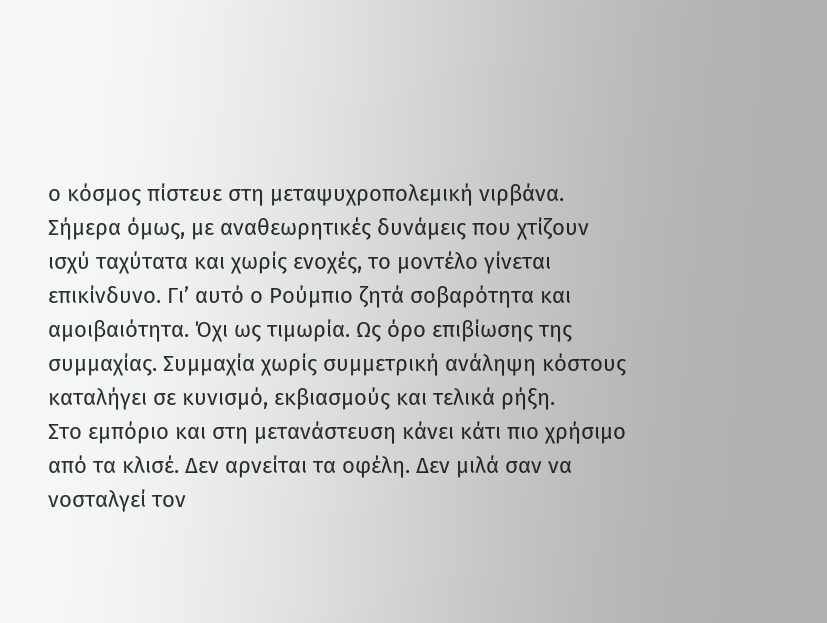ο κόσμος πίστευε στη μεταψυχροπολεμική νιρβάνα. Σήμερα όμως, με αναθεωρητικές δυνάμεις που χτίζουν ισχύ ταχύτατα και χωρίς ενοχές, το μοντέλο γίνεται επικίνδυνο. Γι’ αυτό ο Ρούμπιο ζητά σοβαρότητα και αμοιβαιότητα. Όχι ως τιμωρία. Ως όρο επιβίωσης της συμμαχίας. Συμμαχία χωρίς συμμετρική ανάληψη κόστους καταλήγει σε κυνισμό, εκβιασμούς και τελικά ρήξη.
Στο εμπόριο και στη μετανάστευση κάνει κάτι πιο χρήσιμο από τα κλισέ. Δεν αρνείται τα οφέλη. Δεν μιλά σαν να νοσταλγεί τον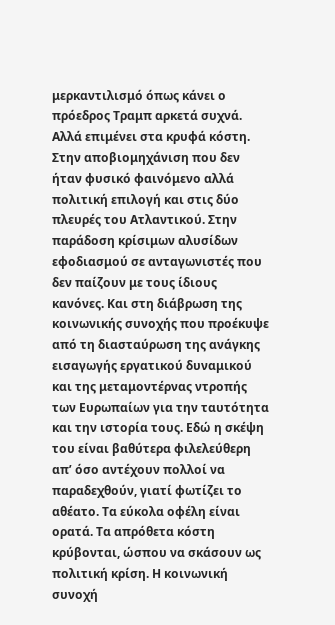μερκαντιλισμό όπως κάνει ο πρόεδρος Τραμπ αρκετά συχνά. Αλλά επιμένει στα κρυφά κόστη. Στην αποβιομηχάνιση που δεν ήταν φυσικό φαινόμενο αλλά πολιτική επιλογή και στις δύο πλευρές του Ατλαντικού. Στην παράδοση κρίσιμων αλυσίδων εφοδιασμού σε ανταγωνιστές που δεν παίζουν με τους ίδιους κανόνες. Και στη διάβρωση της κοινωνικής συνοχής που προέκυψε από τη διασταύρωση της ανάγκης εισαγωγής εργατικού δυναμικού και της μεταμοντέρνας ντροπής των Ευρωπαίων για την ταυτότητα και την ιστορία τους. Εδώ η σκέψη του είναι βαθύτερα φιλελεύθερη απ’ όσο αντέχουν πολλοί να παραδεχθούν, γιατί φωτίζει το αθέατο. Τα εύκολα οφέλη είναι ορατά. Τα απρόθετα κόστη κρύβονται, ώσπου να σκάσουν ως πολιτική κρίση. Η κοινωνική συνοχή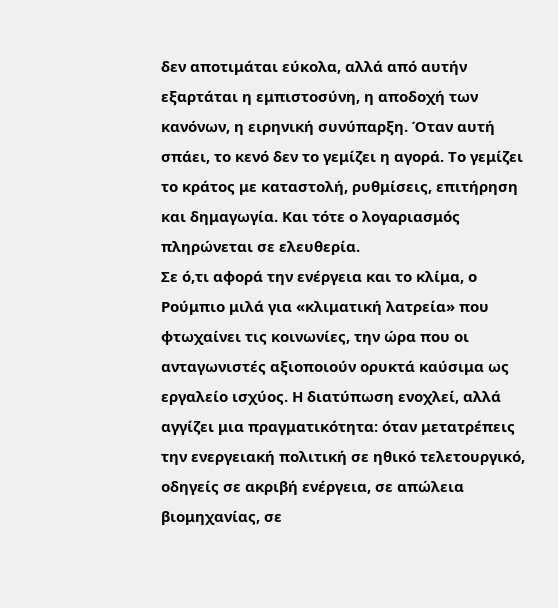δεν αποτιμάται εύκολα, αλλά από αυτήν εξαρτάται η εμπιστοσύνη, η αποδοχή των κανόνων, η ειρηνική συνύπαρξη. Όταν αυτή σπάει, το κενό δεν το γεμίζει η αγορά. Το γεμίζει το κράτος με καταστολή, ρυθμίσεις, επιτήρηση και δημαγωγία. Και τότε ο λογαριασμός πληρώνεται σε ελευθερία.
Σε ό,τι αφορά την ενέργεια και το κλίμα, ο Ρούμπιο μιλά για «κλιματική λατρεία» που φτωχαίνει τις κοινωνίες, την ώρα που οι ανταγωνιστές αξιοποιούν ορυκτά καύσιμα ως εργαλείο ισχύος. Η διατύπωση ενοχλεί, αλλά αγγίζει μια πραγματικότητα: όταν μετατρέπεις την ενεργειακή πολιτική σε ηθικό τελετουργικό, οδηγείς σε ακριβή ενέργεια, σε απώλεια βιομηχανίας, σε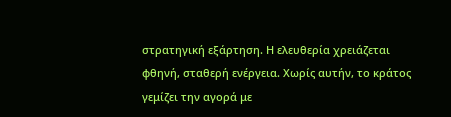στρατηγική εξάρτηση. Η ελευθερία χρειάζεται φθηνή, σταθερή ενέργεια. Χωρίς αυτήν, το κράτος γεμίζει την αγορά με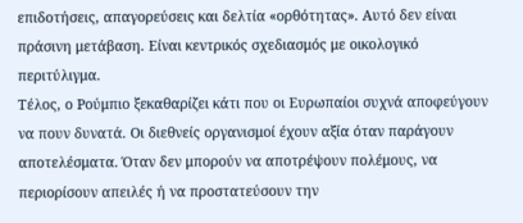επιδοτήσεις, απαγορεύσεις και δελτία «ορθότητας». Αυτό δεν είναι πράσινη μετάβαση. Είναι κεντρικός σχεδιασμός με οικολογικό περιτύλιγμα.
Τέλος, ο Ρούμπιο ξεκαθαρίζει κάτι που οι Ευρωπαίοι συχνά αποφεύγουν να πουν δυνατά. Οι διεθνείς οργανισμοί έχουν αξία όταν παράγουν αποτελέσματα. Όταν δεν μπορούν να αποτρέψουν πολέμους, να περιορίσουν απειλές ή να προστατεύσουν την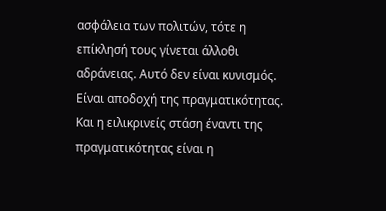ασφάλεια των πολιτών, τότε η επίκλησή τους γίνεται άλλοθι αδράνειας. Αυτό δεν είναι κυνισμός. Είναι αποδοχή της πραγματικότητας. Και η ειλικρινείς στάση έναντι της πραγματικότητας είναι η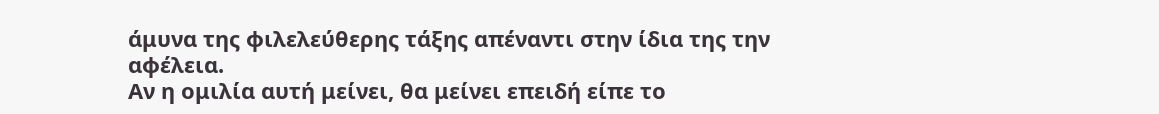άμυνα της φιλελεύθερης τάξης απέναντι στην ίδια της την αφέλεια.
Αν η ομιλία αυτή μείνει, θα μείνει επειδή είπε το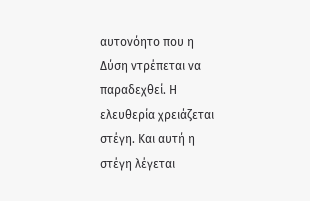αυτονόητο που η Δύση ντρέπεται να παραδεχθεί. Η ελευθερία χρειάζεται στέγη. Και αυτή η στέγη λέγεται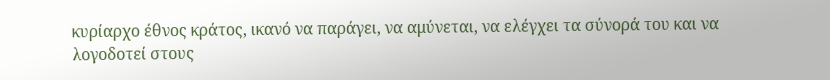κυρίαρχο έθνος κράτος, ικανό να παράγει, να αμύνεται, να ελέγχει τα σύνορά του και να λογοδοτεί στους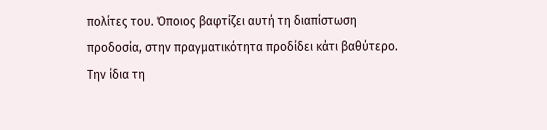πολίτες του. Όποιος βαφτίζει αυτή τη διαπίστωση προδοσία, στην πραγματικότητα προδίδει κάτι βαθύτερο. Την ίδια τη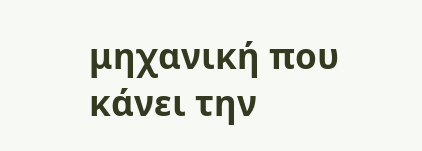μηχανική που κάνει την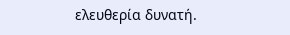ελευθερία δυνατή.